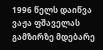1996 წელს დაიწვა ვაჟა ფშაველას გამზირზე მდებარე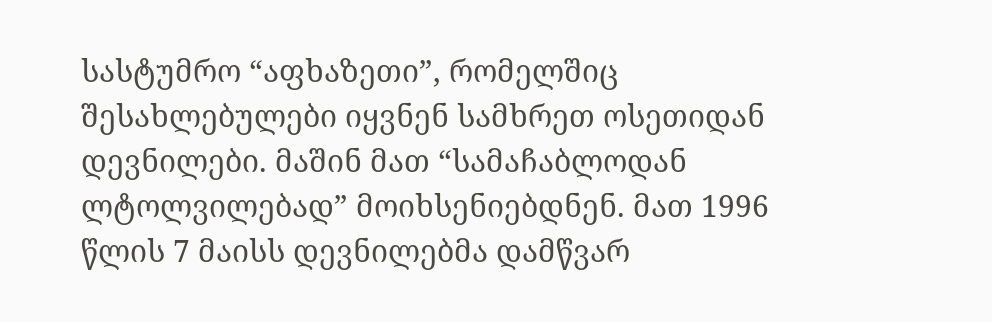სასტუმრო “აფხაზეთი”, რომელშიც შესახლებულები იყვნენ სამხრეთ ოსეთიდან დევნილები. მაშინ მათ “სამაჩაბლოდან ლტოლვილებად” მოიხსენიებდნენ. მათ 1996 წლის 7 მაისს დევნილებმა დამწვარ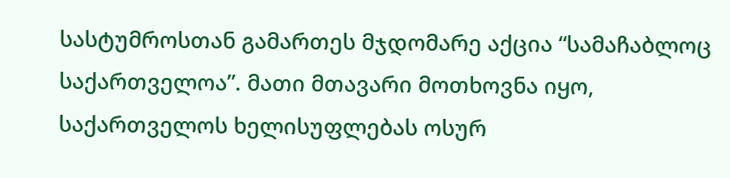სასტუმროსთან გამართეს მჯდომარე აქცია “სამაჩაბლოც საქართველოა”. მათი მთავარი მოთხოვნა იყო, საქართველოს ხელისუფლებას ოსურ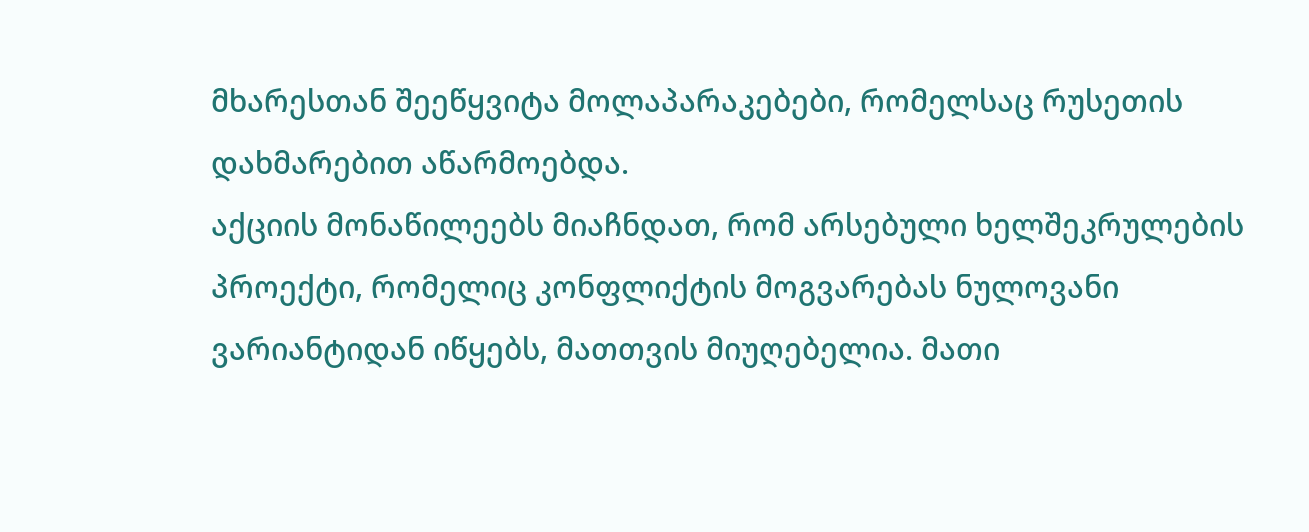მხარესთან შეეწყვიტა მოლაპარაკებები, რომელსაც რუსეთის დახმარებით აწარმოებდა.
აქციის მონაწილეებს მიაჩნდათ, რომ არსებული ხელშეკრულების პროექტი, რომელიც კონფლიქტის მოგვარებას ნულოვანი ვარიანტიდან იწყებს, მათთვის მიუღებელია. მათი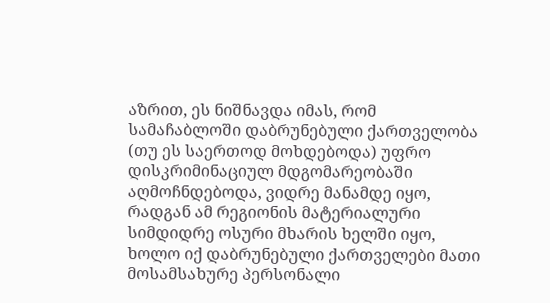აზრით, ეს ნიშნავდა იმას, რომ სამაჩაბლოში დაბრუნებული ქართველობა (თუ ეს საერთოდ მოხდებოდა) უფრო დისკრიმინაციულ მდგომარეობაში აღმოჩნდებოდა, ვიდრე მანამდე იყო, რადგან ამ რეგიონის მატერიალური სიმდიდრე ოსური მხარის ხელში იყო, ხოლო იქ დაბრუნებული ქართველები მათი მოსამსახურე პერსონალი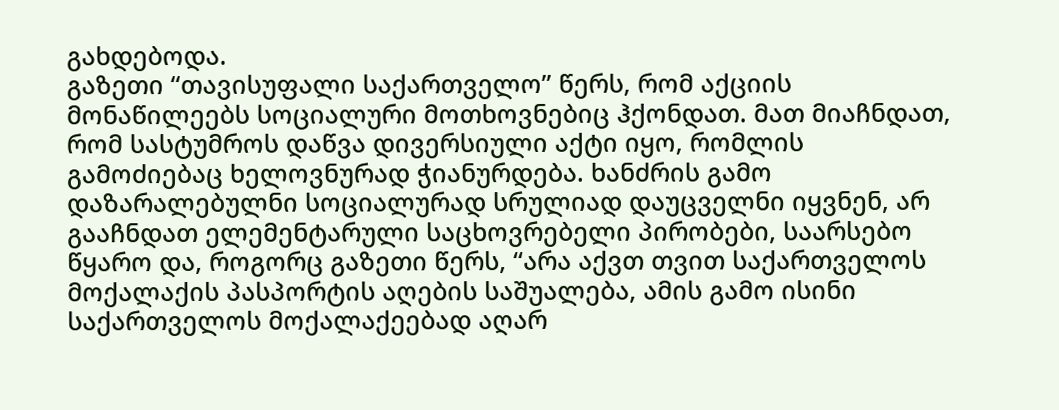გახდებოდა.
გაზეთი “თავისუფალი საქართველო” წერს, რომ აქციის მონაწილეებს სოციალური მოთხოვნებიც ჰქონდათ. მათ მიაჩნდათ, რომ სასტუმროს დაწვა დივერსიული აქტი იყო, რომლის გამოძიებაც ხელოვნურად ჭიანურდება. ხანძრის გამო დაზარალებულნი სოციალურად სრულიად დაუცველნი იყვნენ, არ გააჩნდათ ელემენტარული საცხოვრებელი პირობები, საარსებო წყარო და, როგორც გაზეთი წერს, “არა აქვთ თვით საქართველოს მოქალაქის პასპორტის აღების საშუალება, ამის გამო ისინი საქართველოს მოქალაქეებად აღარ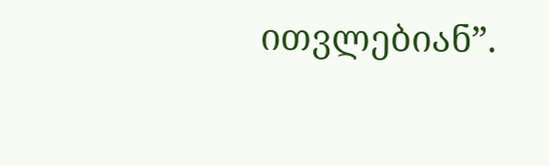ითვლებიან”.